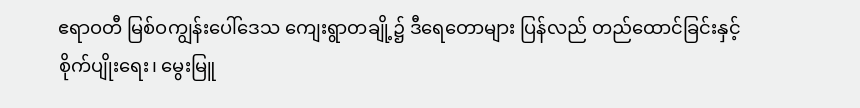ဧရာဝတီ မြစ်ဝကျွန်းပေါ်ဒေသ ကျေးရွာတချို့၌ ဒီရေတောများ ပြန်လည် တည်ထောင်ခြင်းနှင့် စိုက်ပျိုးရေး၊ မွေးမြူ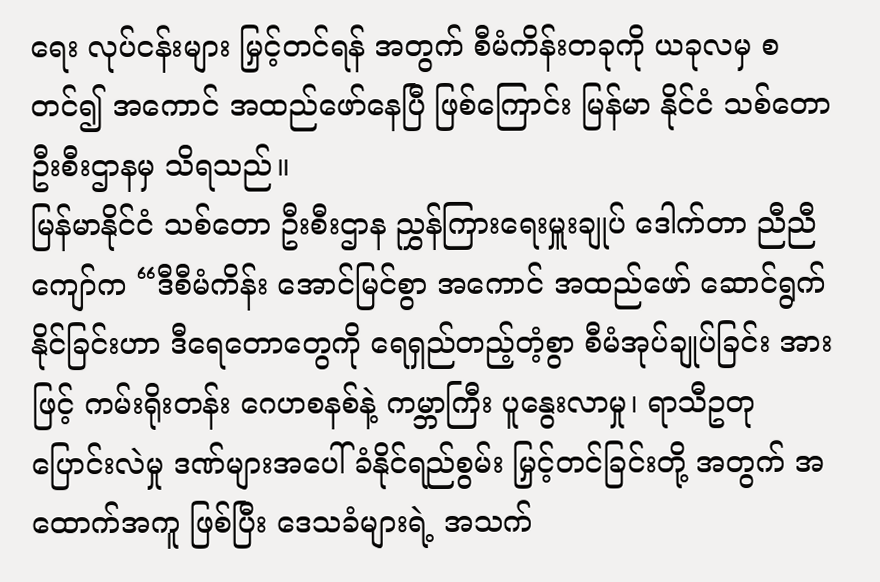ရေး လုပ်ငန်းများ မြှင့်တင်ရန် အတွက် စီမံကိန်းတခုကို ယခုလမှ စတင်၍ အကောင် အထည်ဖော်နေပြီ ဖြစ်ကြောင်း မြန်မာ နိုင်ငံ သစ်တော ဦးစီးဌာနမှ သိရသည်။
မြန်မာနိုင်ငံ သစ်တော ဦးစီးဌာန ညွှန်ကြားရေးမှူးချုပ် ဒေါက်တာ ညီညီကျော်က “ဒီစီမံကိန်း အောင်မြင်စွာ အကောင် အထည်ဖော် ဆောင်ရွက်နိုင်ခြင်းဟာ ဒီရေတောတွေကို ရေရှည်တည့်တံ့စွာ စီမံအုပ်ချုပ်ခြင်း အားဖြင့် ကမ်းရိုးတန်း ဂေဟစနစ်နဲ့ ကမ္ဘာကြီး ပူနွေးလာမှု၊ ရာသီဥတု ပြောင်းလဲမှု ဒဏ်များအပေါ် ခံနိုင်ရည်စွမ်း မြှင့်တင်ခြင်းတို့ အတွက် အထောက်အကူ ဖြစ်ပြီး ဒေသခံများရဲ့ အသက်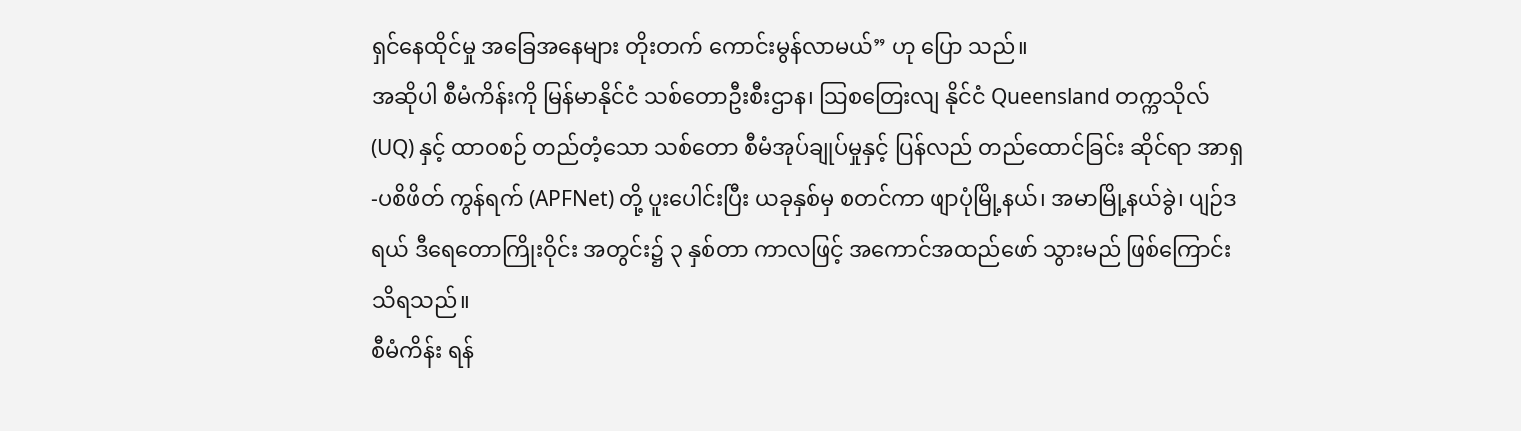ရှင်နေထိုင်မှု အခြေအနေများ တိုးတက် ကောင်းမွန်လာမယ်” ဟု ပြော သည်။
အဆိုပါ စီမံကိန်းကို မြန်မာနိုင်ငံ သစ်တောဦးစီးဌာန၊ သြစတြေးလျ နိုင်ငံ Queensland တက္ကသိုလ်(UQ) နှင့် ထာဝစဉ် တည်တံ့သော သစ်တော စီမံအုပ်ချုပ်မှုနှင့် ပြန်လည် တည်ထောင်ခြင်း ဆိုင်ရာ အာရှ-ပစိဖိတ် ကွန်ရက် (APFNet) တို့ ပူးပေါင်းပြီး ယခုနှစ်မှ စတင်ကာ ဖျာပုံမြို့နယ်၊ အမာမြို့နယ်ခွဲ၊ ပျဉ်ဒရယ် ဒီရေတောကြိုးဝိုင်း အတွင်း၌ ၃ နှစ်တာ ကာလဖြင့် အကောင်အထည်ဖော် သွားမည် ဖြစ်ကြောင်း သိရသည်။
စီမံကိန်း ရန်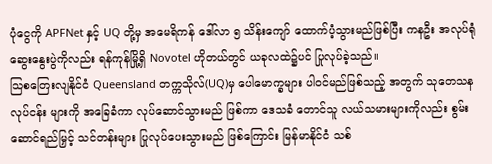ပုံငွေကို APFNet နှင့် UQ တို့မှ အမေရိကန် ဒေါ်လာ ၅ သိန်းကျော် ထောက်ပံ့သွားမည်ဖြစ်ပြီး ကနဦး အလုပ်ရုံ ဆွေးနွေးပွဲကိုလည်း ရန်ကုန်မြို့ရှိ Novotel ဟိုတယ်တွင် ယခုလထဲ၌ပင် ပြုလုပ်ခဲ့သည်။
သြစတြေးလျနိုင်ငံ Queensland တက္ကသိုလ်(UQ)မှ ပေါမောက္ခများ ပါဝင်မည်ဖြစ်သည့် အတွက် သုတေသန လုပ်ငန်း များကို အခြေခံကာ လုပ်ဆောင်သွားမည် ဖြစ်ကာ ဒေသခံ တောင်သူ လယ်သမားများကိုလည်း စွမ်းဆောင်ရည်မြှင့် သင်တန်းများ ပြုလုပ်ပေးသွားမည် ဖြစ်ကြောင်း မြန်မာနိုင်ငံ သစ်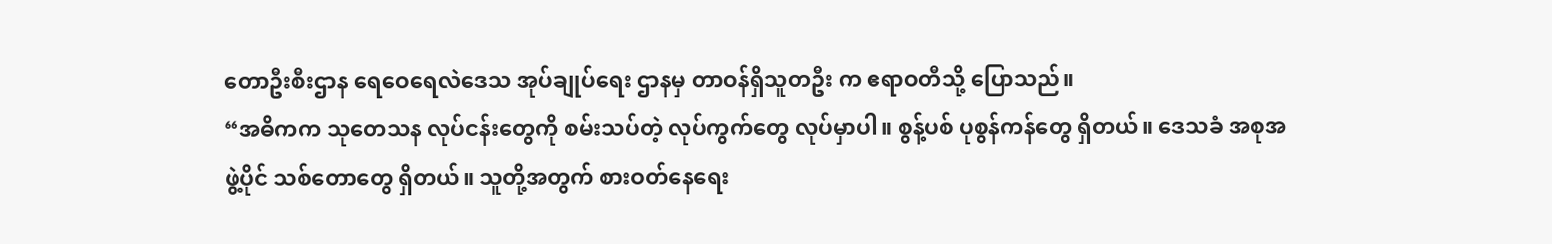တောဦးစီးဌာန ရေဝေရေလဲဒေသ အုပ်ချုပ်ရေး ဌာနမှ တာဝန်ရှိသူတဦး က ဧရာဝတီသို့ ပြောသည်။
“အဓိကက သုတေသန လုပ်ငန်းတွေကို စမ်းသပ်တဲ့ လုပ်ကွက်တွေ လုပ်မှာပါ။ စွန့်ပစ် ပုစွန်ကန်တွေ ရှိတယ်။ ဒေသခံ အစုအဖွဲ့ပိုင် သစ်တောတွေ ရှိတယ်။ သူတို့အတွက် စားဝတ်နေရေး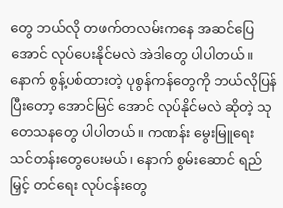တွေ ဘယ်လို တဖက်တလမ်းကနေ အဆင်ပြေ အောင် လုပ်ပေးနိုင်မလဲ အဲဒါတွေ ပါပါတယ်။ နောက် စွန့်ပစ်ထားတဲ့ ပုစွန်ကန်တွေကို ဘယ်လိုပြန်ပြီးတော့ အောင်မြင် အောင် လုပ်နိုင်မလဲ ဆိုတဲ့ သုတေသနတွေ ပါပါတယ်။ ကဏန်း မွေးမြူရေး သင်တန်းတွေပေးမယ်၊ နောက် စွမ်းဆောင် ရည်မြှင့် တင်ရေး လုပ်ငန်းတွေ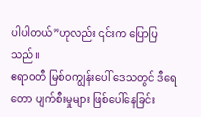ပါပါတယ်”ဟုလည်း ၎င်းက ပြောပြသည်။
ဧရာဝတီ မြစ်ဝကျွန်းပေါ် ဒေသတွင် ဒီရေတော ပျက်စီးမှုများ ဖြစ်ပေါ်နေခြင်း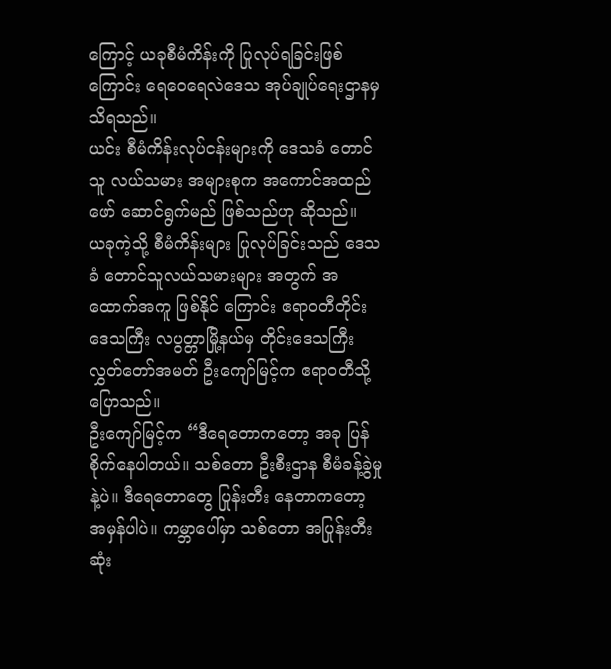ကြောင့် ယခုစီမံကိန်းကို ပြုလုပ်ရခြင်းဖြစ် ကြောင်း ရေဝေရေလဲဒေသ အုပ်ချုပ်ရေးဌာနမှ သိရသည်။
ယင်း စီမံကိန်းလုပ်ငန်းများကို ဒေသခံ တောင်သူ လယ်သမား အများစုက အကောင်အထည်ဖော် ဆောင်ရွက်မည် ဖြစ်သည်ဟု ဆိုသည်။
ယခုကဲ့သို့ စီမံကိန်းများ ပြုလုပ်ခြင်းသည် ဒေသခံ တောင်သူလယ်သမားများ အတွက် အထောက်အကူ ဖြစ်နိုင် ကြောင်း ဧရာဝတီတိုင်း ဒေသကြီး လပွတ္တာမြို့နယ်မှ တိုင်းဒေသကြီး လွှတ်တော်အမတ် ဦးကျော်မြင့်က ဧရာဝတီသို့ ပြောသည်။
ဦးကျော်မြင့်က “ဒီရေတောကတော့ အခု ပြန်စိုက်နေပါတယ်။ သစ်တော ဦးစီးဌာန စီမံခန့်ခွဲမှုနဲ့ပဲ။ ဒီရေတောတွေ ပြုန်းတီး နေတာကတော့ အမှန်ပါပဲ။ ကမ္ဘာပေါ်မှာ သစ်တော အပြုန်းတီးဆုံး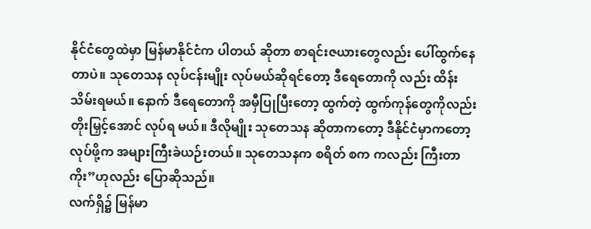နိုင်ငံတွေထဲမှာ မြန်မာနိုင်ငံက ပါတယ် ဆိုတာ စာရင်းဇယားတွေလည်း ပေါ်ထွက်နေတာပဲ။ သုတေသန လုပ်ငန်းမျိုး လုပ်မယ်ဆိုရင်တော့ ဒီရေတောကို လည်း ထိန်းသိမ်းရမယ်။ နောက် ဒီရေတောကို အမှီပြုပြီးတော့ ထွက်တဲ့ ထွက်ကုန်တွေကိုလည်း တိုးမြှင့်အောင် လုပ်ရ မယ်။ ဒီလိုမျိုး သုတေသန ဆိုတာကတော့ ဒီနိုင်ငံမှာကတော့ လုပ်ဖို့က အများကြီးခဲယဉ်းတယ်။ သုတေသနက စရိတ် စက ကလည်း ကြီးတာကိုး”ဟုလည်း ပြောဆိုသည်။
လက်ရှိ၌ မြန်မာ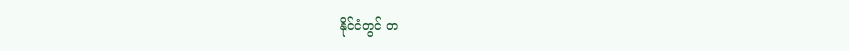နိုင်ငံတွင် တ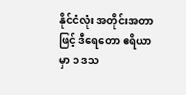နိုင်ငံလုံး အတိုင်းအတာဖြင့် ဒီရေတော ဧရိယာမှာ ၁ ဒသ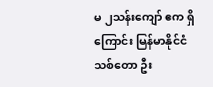မ ၂သန်းကျော် ဧက ရှိကြောင်း မြန်မာနိုင်ငံ သစ်တော ဦး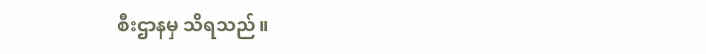စီးဌာနမှ သိရသည်။